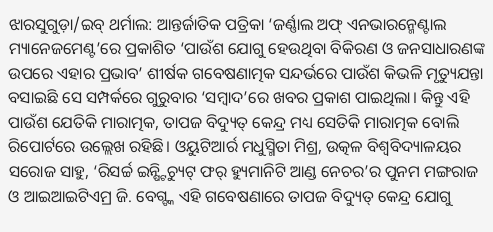ଝାରସୁଗୁଡ଼ା/ଇବ୍ ଥର୍ମାଲ: ଆନ୍ତର୍ଜାତିକ ପତ୍ରିକା ‘ଜର୍ଣ୍ଣାଲ ଅଫ୍ ଏନଭାରନ୍ମେଣ୍ଟାଲ ମ୍ୟାନେଜମେଣ୍ଟ’ରେ ପ୍ରକାଶିତ ‘ପାଉଁଶ ଯୋଗୁ ହେଉଥିବା ବିକିରଣ ଓ ଜନସାଧାରଣଙ୍କ ଉପରେ ଏହାର ପ୍ରଭାବ’ ଶୀର୍ଷକ ଗବେଷଣାତ୍ମକ ସନ୍ଦର୍ଭରେ ପାଉଁଶ କିଭଳି ମୃତ୍ୟୁଯନ୍ତା ବସାଇଛି ସେ ସମ୍ପର୍କରେ ଗୁରୁବାର ‘ସମ୍ବାଦ’ରେ ଖବର ପ୍ରକାଶ ପାଇଥିଲା। କିନ୍ତୁ ଏହି ପାଉଁଶ ଯେତିକି ମାରାତ୍ମକ, ତାପଜ ବିଦ୍ୟୁତ୍ କେନ୍ଦ୍ର ମଧ୍ୟ ସେତିକି ମାରାତ୍ମକ ବୋଲି ରିପୋର୍ଟରେ ଉଲ୍ଲେଖ ରହିଛି। ଓୟୁଟିଆର୍ର ମଧୁସ୍ମିତା ମିଶ୍ର, ଉତ୍କଳ ବିଶ୍ବବିଦ୍ୟାଳୟର ସରୋଜ ସାହୁ, ‘ରିସର୍ଚ୍ଚ ଇନ୍ଷ୍ଟିଚ୍ୟୁଟ୍ ଫର୍ ହ୍ୟୁମାନିଟି ଆଣ୍ଡ ନେଚର’ର ପୁନମ ମଙ୍ଗରାଜ ଓ ଆଇଆଇଟିଏମ୍ର ଜି. ବେଗ୍ଙ୍କ ଏହି ଗବେଷଣାରେ ତାପଜ ବିଦ୍ୟୁତ୍ କେନ୍ଦ୍ର ଯୋଗୁ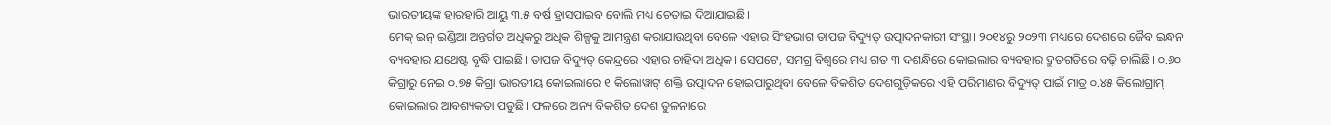ଭାରତୀୟଙ୍କ ହାରହାରି ଆୟୁ ୩.୫ ବର୍ଷ ହ୍ରାସପାଇବ ବୋଲି ମଧ୍ୟ ଚେତାଇ ଦିଆଯାଇଛି।
ମେକ୍ ଇନ୍ ଇଣ୍ଡିଆ ଅନ୍ତର୍ଗତ ଅଧିକରୁ ଅଧିକ ଶିଳ୍ପକୁ ଆମନ୍ତ୍ରଣ କରାଯାଉଥିବା ବେଳେ ଏହାର ସିଂହଭାଗ ତାପଜ ବିଦ୍ୟୁତ୍ ଉତ୍ପାଦନକାରୀ ସଂସ୍ଥା। ୨୦୧୪ରୁ ୨୦୨୩ ମଧ୍ୟରେ ଦେଶରେ ଜୈବ ଇନ୍ଧନ ବ୍ୟବହାର ଯଥେଷ୍ଟ ବୃଦ୍ଧି ପାଇଛି। ତାପଜ ବିଦ୍ୟୁତ୍ କେନ୍ଦ୍ରରେ ଏହାର ଚାହିଦା ଅଧିକ। ସେପଟେ, ସମଗ୍ର ବିଶ୍ବରେ ମଧ୍ୟ ଗତ ୩ ଦଶନ୍ଧିରେ କୋଇଲାର ବ୍ୟବହାର ଦ୍ରୁତଗତିରେ ବଢ଼ି ଚାଲିଛି। ୦.୬୦ କିଗ୍ରାରୁ ନେଇ ୦.୭୫ କିଗ୍ରା ଭାରତୀୟ କୋଇଲାରେ ୧ କିଲୋୱାଟ୍ ଶକ୍ତି ଉତ୍ପାଦନ ହୋଇପାରୁଥିବା ବେଳେ ବିକଶିତ ଦେଶଗୁଡ଼ିକରେ ଏହି ପରିମାଣର ବିଦ୍ୟୁତ୍ ପାଇଁ ମାତ୍ର ୦.୪୫ କିଲୋଗ୍ରାମ୍ କୋଇଲାର ଆବଶ୍ୟକତା ପଡୁଛି। ଫଳରେ ଅନ୍ୟ ବିକଶିତ ଦେଶ ତୁଳନାରେ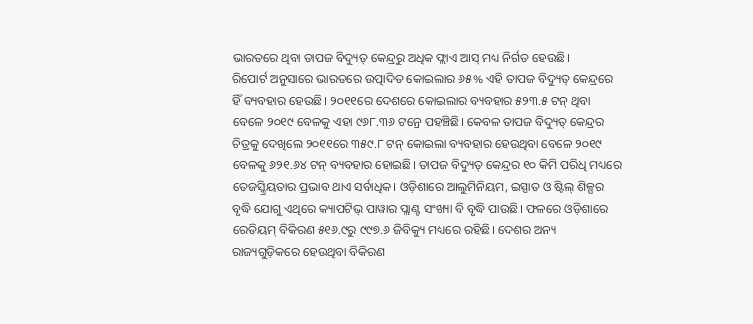ଭାରତରେ ଥିବା ତାପଜ ବିଦ୍ୟୁତ୍ କେନ୍ଦ୍ରରୁ ଅଧିକ ଫ୍ଲାଏ ଆସ୍ ମଧ୍ୟ ନିର୍ଗତ ହେଉଛି।
ରିପୋର୍ଟ ଅନୁସାରେ ଭାରତରେ ଉତ୍ପାଦିତ କୋଇଲାର ୬୫% ଏହି ତାପଜ ବିଦ୍ୟୁତ୍ କେନ୍ଦ୍ରରେ ହିଁ ବ୍ୟବହାର ହେଉଛି। ୨୦୧୧ରେ ଦେଶରେ କୋଇଲାର ବ୍ୟବହାର ୫୨୩.୫ ଟନ୍ ଥିବା ବେଳେ ୨୦୧୯ ବେଳକୁ ଏହା ୯୬୮.୩୬ ଟନ୍ରେ ପହଞ୍ଚିଛି। କେବଳ ତାପଜ ବିଦ୍ୟୁତ୍ କେନ୍ଦ୍ରର ଚିତ୍ରକୁ ଦେଖିଲେ ୨୦୧୧ରେ ୩୫୯.୮ ଟନ୍ କୋଇଲା ବ୍ୟବହାର ହେଉଥିବା ବେଳେ ୨୦୧୯ ବେଳକୁ ୬୨୧.୬୪ ଟନ୍ ବ୍ୟବହାର ହୋଇଛି। ତାପଜ ବିଦ୍ୟୁତ୍ କେନ୍ଦ୍ରର ୧୦ କିମି ପରିଧି ମଧ୍ୟରେ ତେଜସ୍କ୍ରିୟତାର ପ୍ରଭାବ ଥାଏ ସର୍ବାଧିକ। ଓଡ଼ିଶାରେ ଆଲୁମିନିୟମ, ଇସ୍ପାତ ଓ ଷ୍ଟିଲ୍ ଶିଳ୍ପର ବୃଦ୍ଧି ଯୋଗୁ ଏଥିରେ କ୍ୟାପଟିଭ୍ ପାୱାର ପ୍ଲାଣ୍ଟ ସଂଖ୍ୟା ବି ବୃଦ୍ଧି ପାଉଛି। ଫଳରେ ଓଡ଼ିଶାରେ ରେଡିୟମ୍ ବିକିରଣ ୫୧୬.୯ରୁ ୯୯୭.୬ ଜିବିକ୍ୟୁ ମଧ୍ୟରେ ରହିଛି। ଦେଶର ଅନ୍ୟ ରାଜ୍ୟଗୁଡ଼ିକରେ ହେଉଥିବା ବିକିରଣ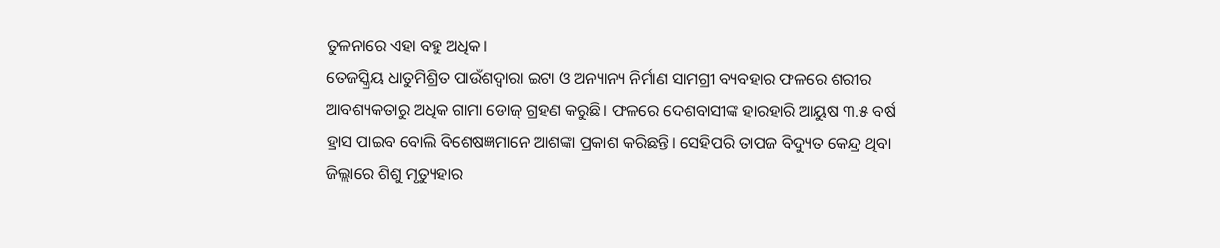ତୁଳନାରେ ଏହା ବହୁ ଅଧିକ।
ତେଜସ୍କ୍ରିୟ ଧାତୁମିଶ୍ରିତ ପାଉଁଶଦ୍ୱାରା ଇଟା ଓ ଅନ୍ୟାନ୍ୟ ନିର୍ମାଣ ସାମଗ୍ରୀ ବ୍ୟବହାର ଫଳରେ ଶରୀର ଆବଶ୍ୟକତାରୁ ଅଧିକ ଗାମା ଡୋଜ୍ ଗ୍ରହଣ କରୁଛି। ଫଳରେ ଦେଶବାସୀଙ୍କ ହାରହାରି ଆୟୁଷ ୩.୫ ବର୍ଷ ହ୍ରାସ ପାଇବ ବୋଲି ବିଶେଷଜ୍ଞମାନେ ଆଶଙ୍କା ପ୍ରକାଶ କରିଛନ୍ତି। ସେହିପରି ତାପଜ ବିଦ୍ୟୁତ କେନ୍ଦ୍ର ଥିବା ଜିଲ୍ଲାରେ ଶିଶୁ ମୃତ୍ୟୁହାର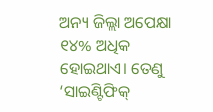ଅନ୍ୟ ଜିଲ୍ଲା ଅପେକ୍ଷା ୧୪% ଅଧିକ ହୋଇଥାଏ। ତେଣୁ ‘ସାଇଣ୍ଟିଫିକ୍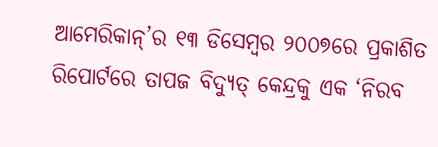ଆମେରିକାନ୍’ର ୧୩ ଡିସେମ୍ବର ୨୦୦୭ରେ ପ୍ରକାଶିତ ରିପୋର୍ଟରେ ତାପଜ ବିଦ୍ୟୁତ୍ କେନ୍ଦ୍ରକୁ ଏକ ‘ନିରବ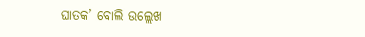ଘାତକ’ ବୋଲି ଉଲ୍ଲେଖ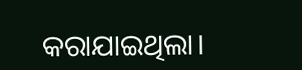କରାଯାଇଥିଲା।